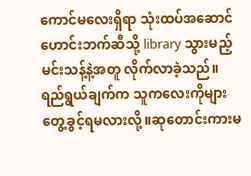ကောင်မလေးရှိရာ သုံးထပ်အဆောင်ဟောင်းဘက်ဆီသို့ library သွားမည့် မင်းသန့်နဲ့အတူ လိုက်လာခဲ့သည်။
ရည်ရွယ်ချက်က သူကလေးကိုများ တွေ့ခွင့်ရမလားလို့။ဆုတောင်းကားမ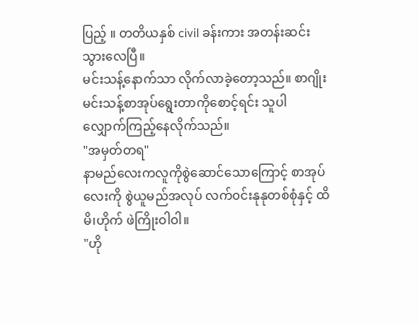ပြည့် ။ တတိယနှစ် civil ခန်းကား အတန်းဆင်းသွားလေပြီ။
မင်းသန့်နောက်သာ လိုက်လာခဲ့တော့သည်။ စာဂျိုး မင်းသန့်စာအုပ်ရွေးတာကိုစောင့်ရင်း သူပါလျှောက်ကြည့်နေလိုက်သည်။
"အမှတ်တရ"
နာမည်လေးကလူကိုစွဲဆောင်သောကြောင့် စာအုပ်လေးကို စွဲယူမည်အလုပ် လက်၀င်းနုနုတစ်စုံနှင့် ထိမိ၊ဟိုက် ဖဲကြိုးဝါဝါ။
"ဟို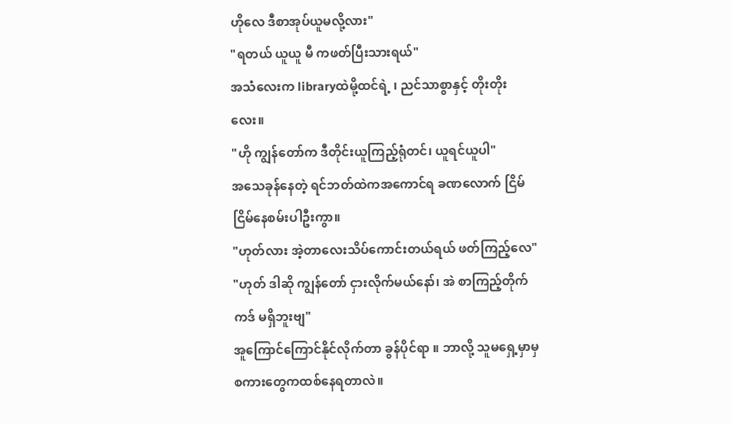ဟိုလေ ဒီစာအုပ်ယူမလို့လား"
"ရတယ် ယူယူ မီ ကဖတ်ပြီးသားရယ်"
အသံလေးက libraryထဲမို့ထင်ရဲ့ ၊ ညင်သာစွာနှင့် တိုးတိုးလေး။
"ဟို ကျွန်တော်က ဒီတိုင်းယူကြည့်ရုံတင်၊ ယူရင်ယူပါ"
အသေခုန်နေတဲ့ ရင်ဘတ်ထဲကအကောင်ရ ခဏလောက် ငြိမ်ငြိမ်နေစမ်းပါဦးကွာ။
"ဟုတ်လား အဲ့တာလေးသိပ်ကောင်းတယ်ရယ် ဖတ်ကြည့်လေ"
"ဟုတ် ဒါဆို ကျွန်တော် ငှားလိုက်မယ်နော်၊ အဲ စာကြည့်တိုက်ကဒ် မရှိဘူးဗျ"
အူကြောင်ကြောင်နိုင်လိုက်တာ ခွန်ပိုင်ရာ ။ ဘာလို့ သူမရှေ့မှာမှ စကားတွေကထစ်နေရတာလဲ။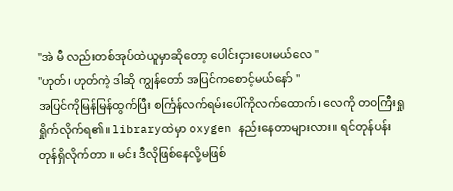"အဲ မီ လည်းတစ်အုပ်ထဲယူမှာဆိုတော့ ပေါင်းငှားပေးမယ်လေ "
"ဟုတ်၊ ဟုတ်ကဲ့ ဒါဆို ကျွန်တော် အပြင်ကစောင့်မယ်နော် "
အပြင်ကိုမြန်မြန်ထွက်ပြီး စင်္ကြန်လက်ရမ်းပေါ်ကိုလက်ထောက်၊ လေကို တ၀ကြီးရှုရှိုက်လိုက်ရ၏။ libraryထဲမှာ oxygen နည်းနေတာများလား။ ရင်တုန်ပန်းတုန်ရှိလိုက်တာ ။ မင်း ဒီလိုဖြစ်နေလို့မဖြစ်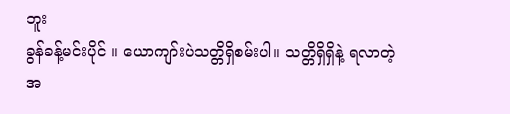ဘူး
ခွန်ခန့်မင်းပိုင် ။ ယောကျာ်းပဲသတ္တိရှိစမ်းပါ။ သတ္တိရှိရှိနဲ့ ရလာတဲ့ အ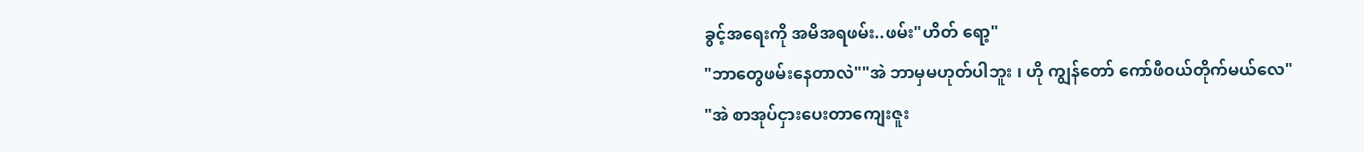ခွင့်အရေးကို အမိအရဖမ်း..ဖမ်း"ဟိတ် ရော့"
"ဘာတွေဖမ်းနေတာလဲ""အဲ ဘာမှမဟုတ်ပါဘူး ၊ ဟို ကျွန်တော် ကော်ဖီ၀ယ်တိုက်မယ်လေ"
"အဲ စာအုပ်ငှားပေးတာကျေးဇူး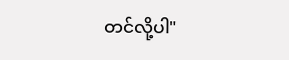တင်လို့ပါ"